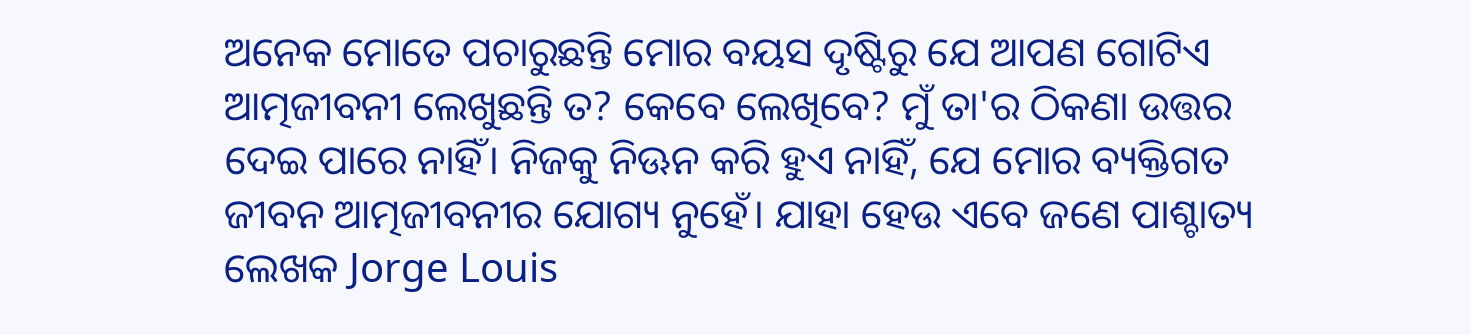ଅନେକ ମୋତେ ପଚାରୁଛନ୍ତି ମୋର ବୟସ ଦୃଷ୍ଟିରୁ ଯେ ଆପଣ ଗୋଟିଏ ଆତ୍ମଜୀବନୀ ଲେଖୁଛନ୍ତି ତ? କେବେ ଲେଖିବେ? ମୁଁ ତା'ର ଠିକଣା ଉତ୍ତର ଦେଇ ପାରେ ନାହିଁ। ନିଜକୁ ନିଊନ କରି ହୁଏ ନାହିଁ, ଯେ ମୋର ବ୍ୟକ୍ତିଗତ ଜୀବନ ଆତ୍ମଜୀବନୀର ଯୋଗ୍ୟ ନୁହେଁ। ଯାହା ହେଉ ଏବେ ଜଣେ ପାଶ୍ଚାତ୍ୟ ଲେଖକ Jorge Louis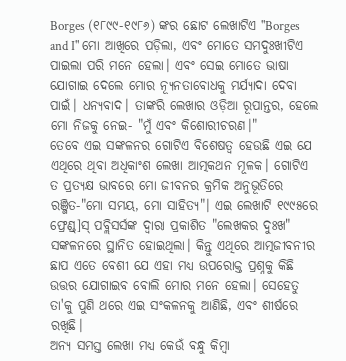Borges (୧୮୯୯-୧୯୮୬) ଙ୍କର ଛୋଟ ଲେଖାଟିଏ "Borges and I" ମୋ ଆଖିରେ ପଡ଼ିଲା, ଏବଂ ମୋତେ ସମଦୁଃଖୀଟିଏ ପାଇଲା ପରି ମନେ ହେଲା। ଏବଂ ସେଇ ମୋତେ ଭାଷା ଯୋଗାଇ ଦେଲେ ମୋର ନ୍ୟୂନତାବୋଧକୁ ମର୍ଯ୍ୟାଦା ଦେବା ପାଇଁ। ଧନ୍ୟବାଦ। ତାଙ୍କରି ଲେଖାର ଓଡ଼ିଆ ରୂପାନ୍ତର, ହେଲେ ମୋ ନିଜକୁ ନେଇ- "ମୁଁ ଏବଂ କିଶୋରୀଚରଣ।"
ତେବେ ଏଇ ସଙ୍କଳନର ଗୋଟିଏ ବିଶେଷତ୍ୱ ହେଉଛି ଏଇ ଯେ ଏଥିରେ ଥିବା ଅଧିକାଂଶ ଲେଖା ଆତ୍ମକଥନ ମୂଳକ। ଗୋଟିଏ ତ ପ୍ରତ୍ୟକ୍ଷ ଭାବରେ ମୋ ଜୀବନର କ୍ରମିକ ଅନୁଭୂତିରେ ରଞ୍ଜିତ-"ମୋ ସମୟ, ମୋ ସାହିତ୍ୟ"। ଏଇ ଲେଖାଟି ୧୯୯୫ରେ ଫ୍ରେଣ୍ଡ୍]ସ୍ ପବ୍ଲିସର୍ସଙ୍କ ଦ୍ୱାରା ପ୍ରକାଶିତ "ଲେଖକର ଦୁଃଖ" ସଙ୍କଳନରେ ସ୍ଥାନିତ ହୋଇଥିଲା। କିନ୍ତୁ ଏଥିରେ ଆତ୍ମଜୀବନୀର ଛାପ ଏତେ ବେଶୀ ଯେ ଏହା ମଧ୍ୟ ଉପରୋକ୍ତ ପ୍ରଶ୍ନକୁ କିଛି ଉତ୍ତର ଯୋଗାଇବ ବୋଲି ମୋର ମନେ ହେଲା। ସେହେତୁ ତା'କୁ ପୁଣି ଥରେ ଏଇ ସଂକଳନକୁ ଆଣିଛି, ଏବଂ ଶୀର୍ଷରେ ରଖିଛି।
ଅନ୍ୟ ସମସ୍ତ ଲେଖା ମଧ୍ୟ କେଉଁ ବନ୍ଧୁ କିମ୍ବା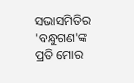ସଭାସମିତିର 'ବନ୍ଧୁଗଣ'ଙ୍କ ପ୍ରତି ମୋର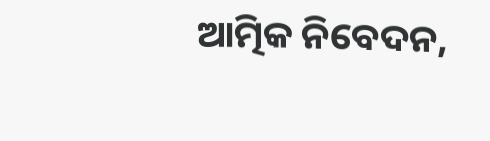ଆତ୍ମିକ ନିବେଦନ,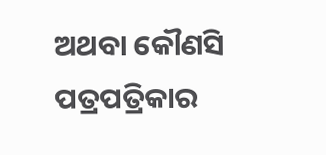ଅଥବା କୌଣସି ପତ୍ରପତ୍ରିକାର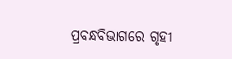ପ୍ରବନ୍ଧବିଭାଗରେ ଗୃହୀ